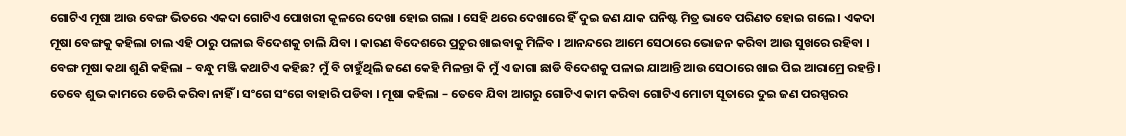ଗୋଟିଏ ମୂଷା ଆଉ ବେଙ୍ଗ ଭିତରେ ଏକଦା ଗୋଟିଏ ପୋଖରୀ କୂଳରେ ଦେଖା ହୋଇ ଗଲା । ସେହି ଥରେ ଦେଖାରେ ହିଁ ଦୁଇ ଜଣ ଯାକ ଘନିଷ୍ଟ ମିତ୍ର ଭାବେ ପରିଣତ ହୋଇ ଗଲେ । ଏକଦା ମୂଷା ବେଙ୍ଗକୁ କହିଲା ଚାଲ ଏହି ଠାରୁ ପଳାଇ ବିଦେଶକୁ ଚାଲି ଯିବା । କାରଣ ବିଦେଶରେ ପ୍ରଚୁର ଖାଇବାକୁ ମିଳିବ । ଆନନ୍ଦରେ ଆମେ ସେଠାରେ ଭୋଜନ କରିବା ଆଉ ସୁଖରେ ରହିବା ।
ବେଙ୍ଗ ମୂଷା କଥା ଶୁଣି କହିଲା – ବନ୍ଧୁ ମଞ୍ଜି କଥାଟିଏ କହିଛ? ମୁଁ ବି ଚାହୁଁଥିଲି ଜଣେ କେହି ମିଳନ୍ତା କି ମୁଁ ଏ ଜାଗା ଛାଡି ବିଦେଶକୁ ପଳାଇ ଯାଆନ୍ତି ଆଉ ସେଠାରେ ଖାଇ ପିଇ ଆରାମ୍ରେ ରହନ୍ତି । ତେବେ ଶୁଭ କାମରେ ଡେରି କରିବା ନାହିଁ । ସଂଗେ ସଂଗେ ବାହାରି ପଡିବା । ମୂଷା କହିଲା – ତେବେ ଯିବା ଆଗରୁ ଗୋଟିଏ କାମ କରିବା ଗୋଟିଏ ମୋଟା ସୂତାରେ ଦୁଇ ଜଣ ପରସ୍ପରର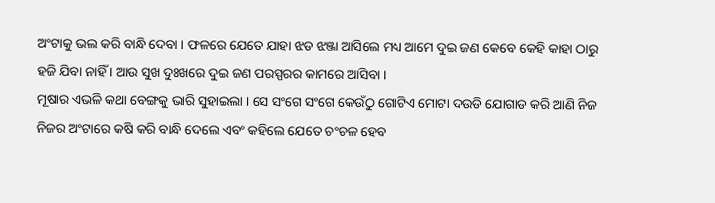ଅଂଟାକୁ ଭଲ କରି ବାନ୍ଧି ଦେବା । ଫଳରେ ଯେତେ ଯାହା ଝଡ ଝଞ୍ଜା ଆସିଲେ ମଧ୍ୟ ଆମେ ଦୁଇ ଜଣ କେବେ କେହି କାହା ଠାରୁ ହଜି ଯିବା ନାହିଁ । ଆଉ ସୁଖ ଦୁଃଖରେ ଦୁଇ ଜଣ ପରସ୍ପରର କାମରେ ଆସିବା ।
ମୂଷାର ଏଭଳି କଥା ବେଙ୍ଗକୁ ଭାରି ସୁହାଇଲା । ସେ ସଂଗେ ସଂଗେ କେଉଁଠୁ ଗୋଟିଏ ମୋଟା ଦଉଡି ଯୋଗାଡ କରି ଆଣି ନିଜ ନିଜର ଅଂଟାରେ କଷି କରି ବାନ୍ଧି ଦେଲେ ଏବଂ କହିଲେ ଯେତେ ଚଂଚଳ ହେବ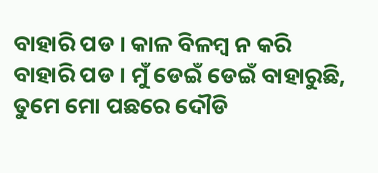ବାହାରି ପଡ । କାଳ ବିଳମ୍ବ ନ କରି ବାହାରି ପଡ । ମୁଁ ଡେଇଁ ଡେଇଁ ବାହାରୁଛି, ତୁମେ ମୋ ପଛରେ ଦୌଡି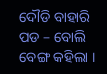ଦୌଡି ବାହାରି ପଡ – ବୋଲି ବେଙ୍ଗ କହିଲା ।